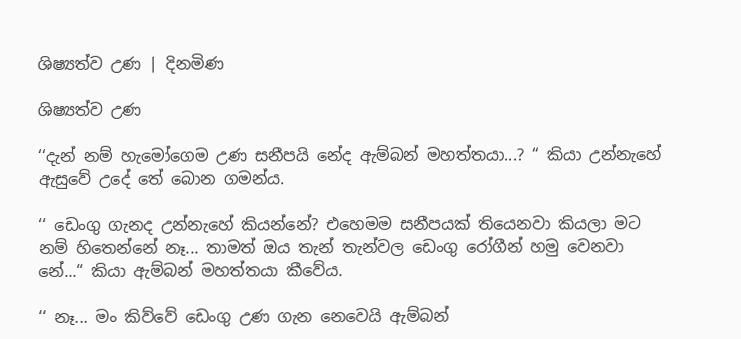ශිෂ්‍යත්ව උණ | දිනමිණ

ශිෂ්‍යත්ව උණ

‘‘දැන් නම් හැමෝගෙම උණ සනීපයි නේද ඇම්බන් මහත්තයා...? “ කියා උන්නැහේ ඇසුවේ උදේ තේ බොන ගමන්ය.

‘‘ ඩෙංගු ගැනද උන්නැහේ කියන්නේ? එහෙමම සනීපයක් තියෙනවා කියලා මට නම් හිතෙන්නේ නෑ... තාමත් ඔය තැන් තැන්වල ඩෙංගු රෝගීන් හමු වෙනවා නේ...“ කියා ඇම්බන් මහත්තයා කීවේය.

‘‘ නෑ... මං කිව්වේ ඩෙංගු උණ ගැන නෙවෙයි ඇම්බන්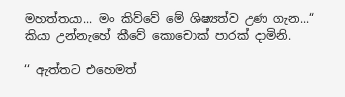මහත්තයා... මං කිව්වේ මේ ශිෂ්‍යත්ව උණ ගැන...“ කියා උන්නැහේ කීවේ කොචොක් පාරක් දාමිනි.

‘‘ ඇත්තට එහෙමත්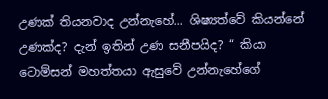උණක් තියනවාද උන්නැහේ... ශිෂ්‍යත්වේ කියන්නේ උණක්ද? දැන් ඉතින් උණ සනීපයිද? “ කියා ටොම්සන් මහත්තයා ඇසුවේ උන්නැහේගේ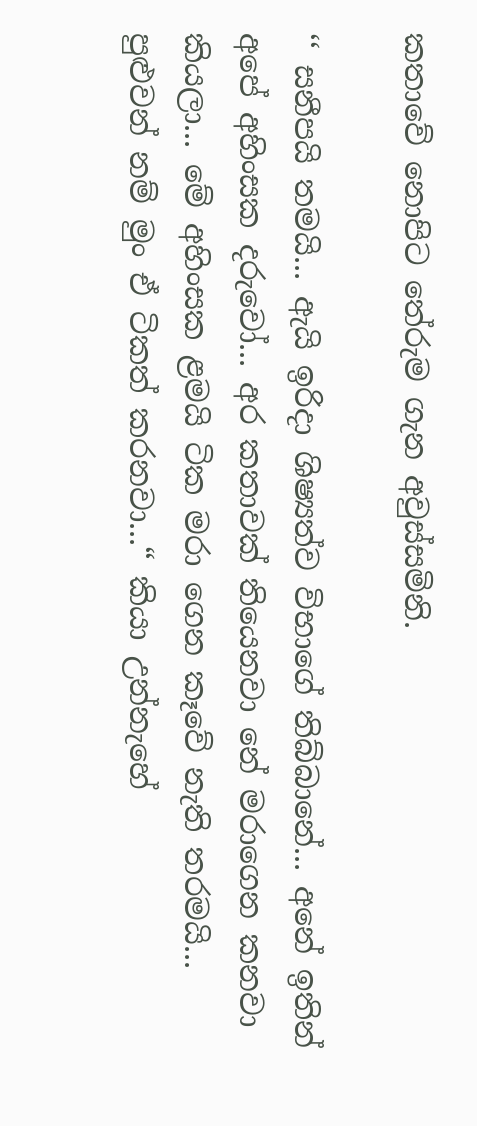කතාවේ නොපිට තේරුම ගැන අවුස්සමිනි.

‘‘ සනීපයි තමයි... ඇයි ඉරිදා ශිෂ්‍යත්ව විභාගේ තිබ්බානේ... අනේ ඉතින් අපේ අහිංසක දරුවෝ... අර කතාවක් තියෙනවා නේ මරාගෙන කනවා කියලා... මේ අහිංසක ළමයි ටික මරා ගෙන කෑවේ නැති තරමයි... පුළුවන් නම් මුං ඒ ටිකත් කරනවා...“ කියා උන්නැහේ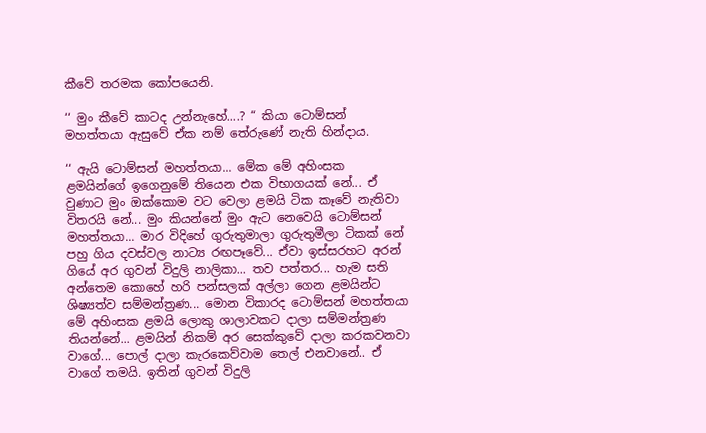කීවේ තරමක කෝපයෙනි.

‘‘ මුං කීවේ කාටද උන්නැහේ....? “ කියා ටොම්සන් මහත්තයා ඇසුවේ ඒක නම් තේරුණේ නැති හින්දාය.

‘‘ ඇයි ටොම්සන් මහත්තයා... මේක මේ අහිංසක ළමයින්ගේ ඉගෙනුමේ තියෙන එක විභාගයක් නේ... ඒ වුණාට මුං ඔක්කොම වට වෙලා ළමයි ටික කෑවේ නැතිවා විතරයි නේ... මුං කියන්නේ මුං ඇට නෙවෙයි ටොම්සන් මහත්තයා... මාර විදිහේ ගුරුතුමාලා ගුරුතුමීලා ටිකක් නේ පහු ගිය දවස්වල නාට්‍ය රඟපෑවේ... ඒවා ඉස්සරහට අරන් ගියේ අර ගුවන් විදුලි නාලිකා... තව පත්තර... හැම සති අන්තෙම කොහේ හරි පන්සලක් අල්ලා ගෙන ළමයින්ට ශිෂ්‍යත්ව සම්මන්ත්‍රණ... මොන විකාරද ටොම්සන් මහත්තයා මේ අහිංසක ළමයි ලොකු ශාලාවකට දාලා සම්මන්ත්‍රණ තියන්නේ... ළමයින් නිකම් අර සෙක්කුවේ දාලා කරකවනවා වාගේ... පොල් දාලා කැරකෙව්වාම තෙල් එනවානේ.. ඒ වාගේ තමයි. ඉතින් ගුවන් විදුලි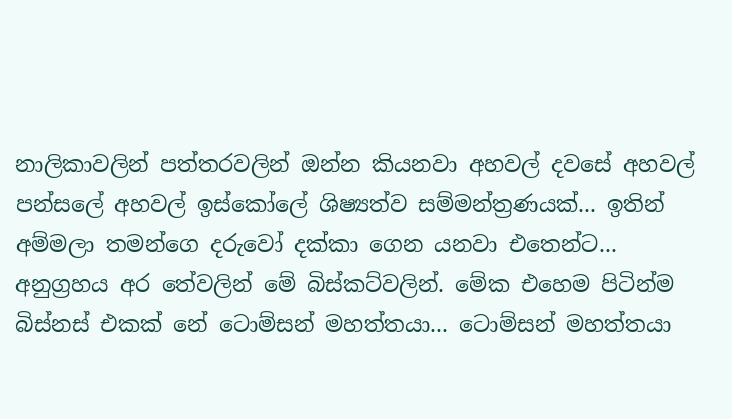නාලිකාවලින් පත්තරවලින් ඔන්න කියනවා අහවල් දවසේ අහවල් පන්සලේ අහවල් ඉස්කෝලේ ශිෂ්‍යත්ව සම්මන්ත්‍රණයක්... ඉතින් අම්මලා තමන්ගෙ දරුවෝ දක්කා ගෙන යනවා එතෙන්ට... අනුග්‍රහය අර තේවලින් මේ බිස්කට්වලින්. මේක එහෙම පිටින්ම බිස්නස් එකක් නේ ටොම්සන් මහත්තයා... ටොම්සන් මහත්තයා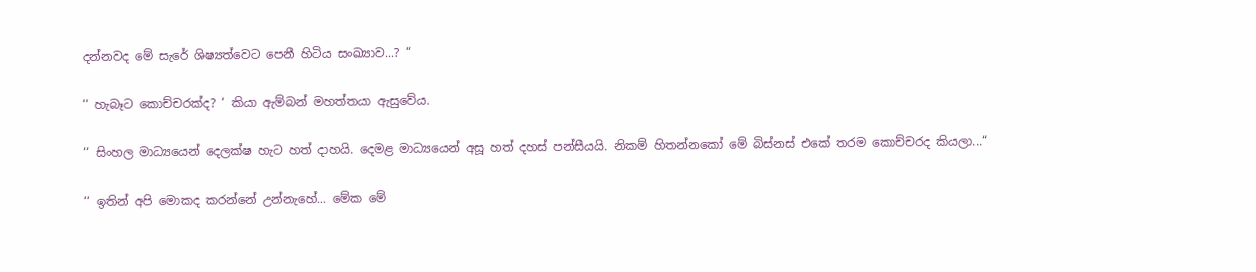දන්නවද මේ සැරේ ශිෂ්‍යත්වෙට පෙනී හිටිය සංඛ්‍යාව...? “

‘‘ හැබෑට කොච්චරක්ද? ‘ කියා ඇම්බන් මහත්තයා ඇසුවේය.

‘‘ සිංහල මාධ්‍යයෙන් දෙලක්ෂ හැට හත් දාහයි. දෙමළ මාධ්‍යයෙන් අසූ හත් දහස් පන්සීයයි. නිකම් හිතන්නකෝ මේ බිස්නස් එකේ තරම කොච්චරද කියලා...“

‘‘ ඉතින් අපි මොකද කරන්නේ උන්නැහේ... මේක මේ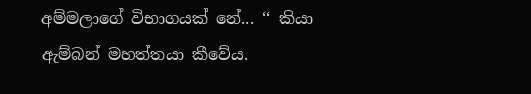අම්මලාගේ විභාගයක් නේ... ‘‘ කියා ඇම්බන් මහත්තයා කීවේය.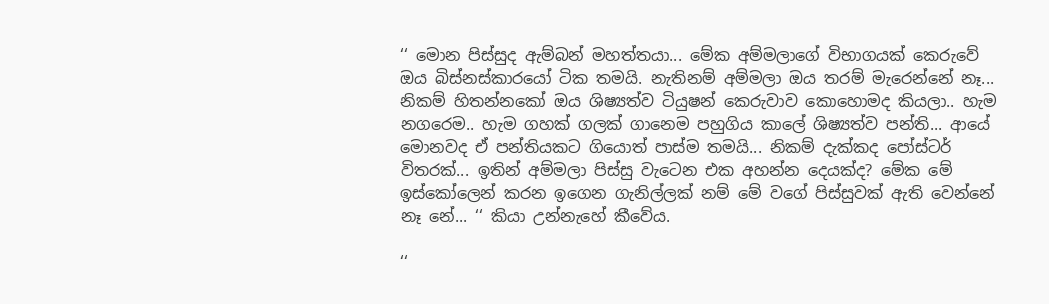‘‘ මොන පිස්සුද ඇම්බන් මහත්තයා... මේක අම්මලාගේ විභාගයක් කෙරුවේ ඔය බිස්නස්කාරයෝ ටික තමයි. නැතිනම් අම්මලා ඔය තරම් මැරෙන්නේ නෑ... නිකම් හිතන්නකෝ ඔය ශිෂ්‍යත්ව ටියුෂන් කෙරුවාව කොහොමද කියලා.. හැම නගරෙම.. හැම ගහක් ගලක් ගානෙම පහුගිය කාලේ ශිෂ්‍යත්ව පන්ති... ආයේ මොනවද ඒ පන්තියකට ගියොත් පාස්ම තමයි... නිකම් දැක්කද පෝස්ටර් විතරක්... ඉතින් අම්මලා පිස්සු වැටෙන එක අහන්න දෙයක්ද? මේක මේ ඉස්කෝලෙන් කරන ඉගෙන ගැනිල්ලක් නම් මේ වගේ පිස්සුවක් ඇති වෙන්නේ නෑ නේ... ‘‘ කියා උන්නැහේ කීවේය.

‘‘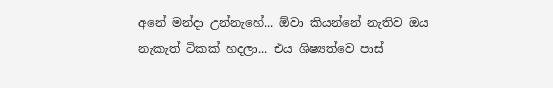අනේ මන්දා උන්නැහේ... ඕවා කියන්නේ නැතිව ඔය නැකැත් ටිකක් හදලා... එය ශිෂ්‍යත්වෙ පාස්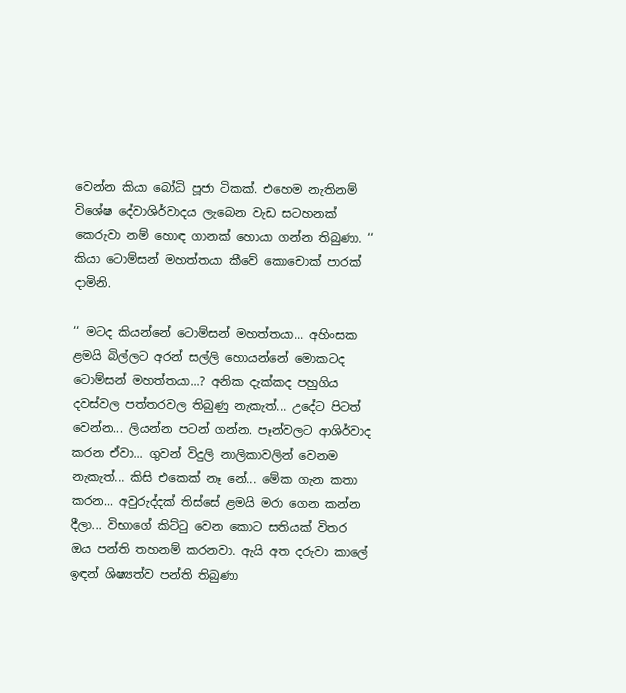වෙන්න කියා බෝධි පූජා ටිකක්. එහෙම නැතිනම් විශේෂ දේවාශිර්වාදය ලැබෙන වැඩ සටහනක් කෙරුවා නම් හොඳ ගානක් හොයා ගන්න තිබුණා. ‘‘ කියා ටොම්සන් මහත්තයා කීවේ කොචොක් පාරක් දාමිනි.

‘‘ මටද කියන්නේ ටොම්සන් මහත්තයා... අහිංසක ළමයි බිල්ලට අරන් සල්ලි හොයන්නේ මොකටද ටොම්සන් මහත්තයා...? අනික දැක්කද පහුගිය දවස්වල පත්තරවල තිබුණු නැකැත්... උදේට පිටත් වෙන්න... ලියන්න පටන් ගන්න. පෑන්වලට ආශිර්වාද කරන ඒවා... ගුවන් විදුලි නාලිකාවලින් වෙනම නැකැත්... කිසි එකෙක් නෑ නේ... මේක ගැන කතා කරන... අවුරුද්දක් තිස්සේ ළමයි මරා ගෙන කන්න දීලා... විභාගේ කිට්ටු වෙන කොට සතියක් විතර ඔය පන්ති තහනම් කරනවා. ඇයි අත දරුවා කාලේ ඉඳන් ශිෂ්‍යත්ව පන්ති තිබුණා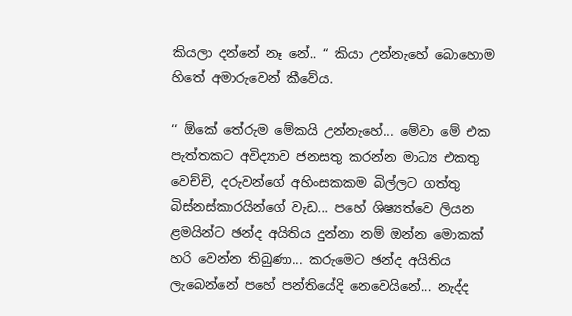කියලා දන්නේ නෑ නේ.. “ කියා උන්නැහේ බොහොම හිතේ අමාරුවෙන් කීවේය.

‘‘ ඕකේ තේරුම මේකයි උන්නැහේ... මේවා මේ එක පැත්තකට අවිද්‍යාව ජනසතු කරන්න මාධ්‍ය එකතු වෙච්චි, දරුවන්ගේ අහිංසකකම බිල්ලට ගත්තු බිස්නස්කාරයින්ගේ වැඩ... පහේ ශිෂ්‍යත්වෙ ලියන ළමයින්ට ඡන්ද අයිතිය දුන්නා නම් ඔන්න මොකක් හරි වෙන්න තිබුණා... කරුමෙට ඡන්ද අයිතිය ලැබෙන්නේ පහේ පන්තියේදි නෙවෙයිනේ... නැද්ද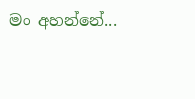මං අහන්නේ...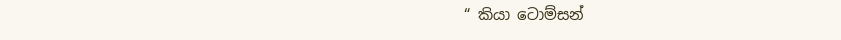“ කියා ටොම්සන්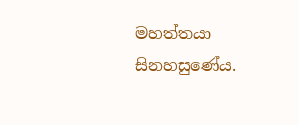මහත්තයා සිනහසුණේය.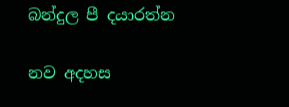බන්දුල පී දයාරත්න

නව අදහස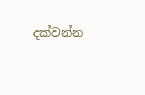දක්වන්න